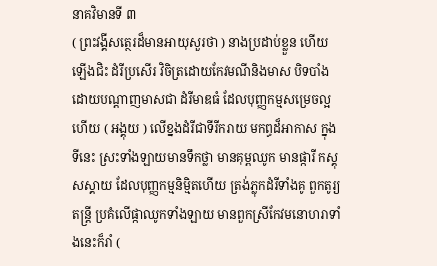នាគវិមានទី ៣
( ព្រះវង្គីសត្ថេរដ៏មានអាយុសួរថា ) នាងប្រដាប់ខ្លួន ហើយឡើងជិះ ដំរីប្រសើរ វិចិត្រដោយកែវមណីនិងមាស បិទបាំងដោយបណ្តាញមាសជា ដំរីមាឌធំ ដែលបុញ្ញកម្មសម្រេចល្អហើយ ( អង្គុយ ) លើខ្នងដំរីជាទីរីករាយ មកព្ធដ៏អាកាស ក្នុងទីនេះ ស្រះទាំងឡាយមានទឹកថ្លា មានគុម្ពឈូក មានផ្ការី កស្គុសស្គាយ ដែលបុញ្ញកម្មនិម្មិតហើយ ត្រង់ភ្លុកដំរីទាំងគូ ពួកតូរ្យតន្រ្តី ប្រគំលើផ្កាឈូកទាំងឡាយ មានពួកស្រីកែវមនោហរាទាំងនេះក៏រាំ (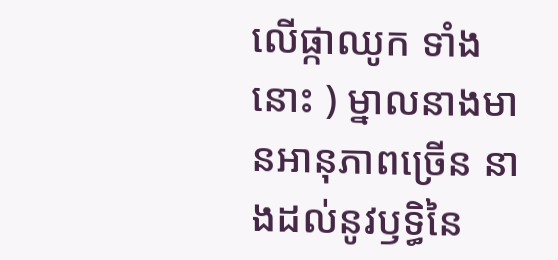លើផ្កាឈូក ទាំងនោះ ) ម្នាលនាងមានអានុភាពច្រើន នាងដល់នូវឫទ្ធិនៃ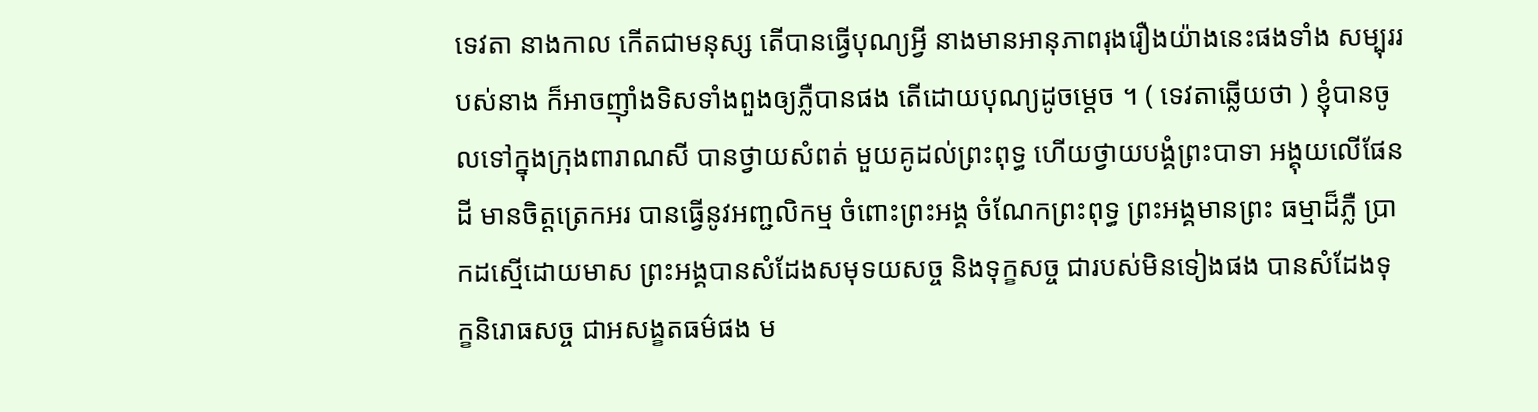ទេវតា នាងកាល កើតជាមនុស្ស តើបានធ្វើបុណ្យអ្វី នាងមានអានុភាពរុងរឿងយ៉ាងនេះផងទាំង សម្បុររបស់នាង ក៏អាចញ៉ាំងទិសទាំងពួងឲ្យភ្លឺបានផង តើដោយបុណ្យដូចម្តេច ។ ( ទេវតាឆ្លើយថា ) ខ្ញុំបានចូលទៅក្នុងក្រុងពារាណសី បានថ្វាយសំពត់ មួយគូដល់ព្រះពុទ្ធ ហើយថ្វាយបង្គំព្រះបាទា អង្គុយលើផែនដី មានចិត្តត្រេកអរ បានធ្វើនូវអញ្ជលិកម្ម ចំពោះព្រះអង្គ ចំណែកព្រះពុទ្ធ ព្រះអង្គមានព្រះ ធម្មាដ៏ភ្លឺ ប្រាកដស្មើដោយមាស ព្រះអង្គបានសំដែងសមុទយសច្ច និងទុក្ខសច្ច ជារបស់មិនទៀងផង បានសំដែងទុក្ខនិរោធសច្ច ជាអសង្ខតធម៌ផង ម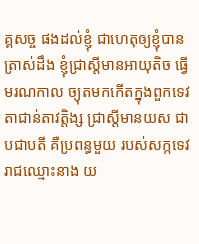គ្គសច្ច ផងដល់ខ្ញុំ ជាហេតុឲ្យខ្ញុំបានត្រាស់ដឹង ខ្ញុំជ្រាស្តីមានអាយុតិច ធ្វើមរណកាល ច្យុតមកកើតក្នុងពួកទេវតាជាន់តាវត្តិង្ស ជ្រាស្តីមានយស ជាបជាបតី គឺប្រពន្ធមួយ របស់សក្កទេវរាជឈ្មោះនាង យ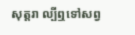សុត្តរា ល្បីឮទៅសព្វ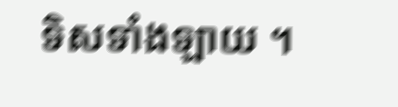ទិសទាំងឡាយ ។